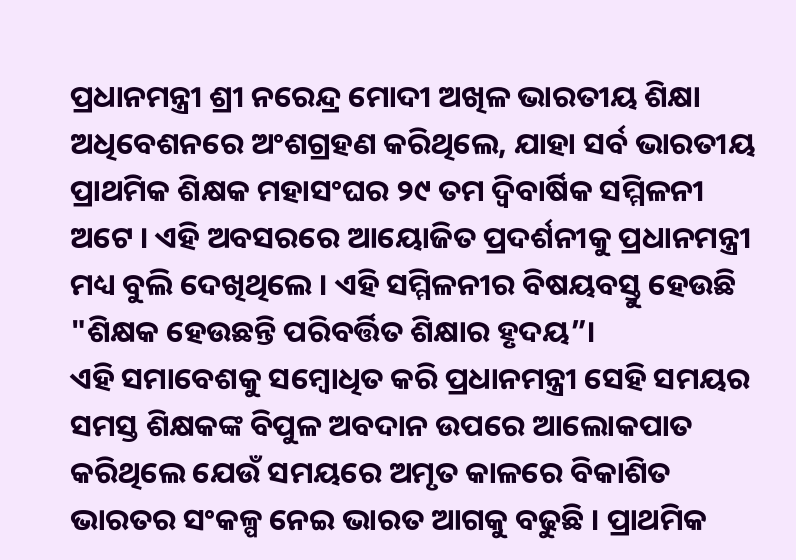ପ୍ରଧାନମନ୍ତ୍ରୀ ଶ୍ରୀ ନରେନ୍ଦ୍ର ମୋଦୀ ଅଖିଳ ଭାରତୀୟ ଶିକ୍ଷା ଅଧିବେଶନରେ ଅଂଶଗ୍ରହଣ କରିଥିଲେ, ଯାହା ସର୍ବ ଭାରତୀୟ ପ୍ରାଥମିକ ଶିକ୍ଷକ ମହାସଂଘର ୨୯ ତମ ଦ୍ୱିବାର୍ଷିକ ସମ୍ମିଳନୀ ଅଟେ । ଏହି ଅବସରରେ ଆୟୋଜିତ ପ୍ରଦର୍ଶନୀକୁ ପ୍ରଧାନମନ୍ତ୍ରୀ ମଧ୍ୟ ବୁଲି ଦେଖିଥିଲେ । ଏହି ସମ୍ମିଳନୀର ବିଷୟବସ୍ତୁ ହେଉଛି "ଶିକ୍ଷକ ହେଉଛନ୍ତି ପରିବର୍ତ୍ତିତ ଶିକ୍ଷାର ହୃଦୟ”।
ଏହି ସମାବେଶକୁ ସମ୍ବୋଧିତ କରି ପ୍ରଧାନମନ୍ତ୍ରୀ ସେହି ସମୟର ସମସ୍ତ ଶିକ୍ଷକଙ୍କ ବିପୁଳ ଅବଦାନ ଉପରେ ଆଲୋକପାତ କରିଥିଲେ ଯେଉଁ ସମୟରେ ଅମୃତ କାଳରେ ବିକାଶିତ ଭାରତର ସଂକଳ୍ପ ନେଇ ଭାରତ ଆଗକୁ ବଢୁଛି । ପ୍ରାଥମିକ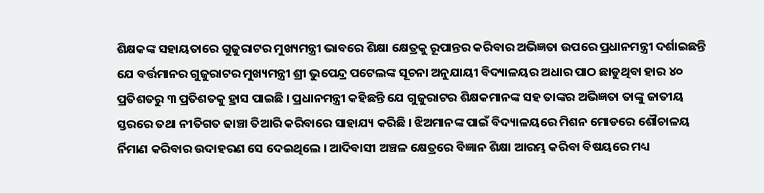ଶିକ୍ଷକଙ୍କ ସହାୟତାରେ ଗୁଜୁରାଟର ମୁଖ୍ୟମନ୍ତ୍ରୀ ଭାବରେ ଶିକ୍ଷା କ୍ଷେତ୍ରକୁ ରୂପାନ୍ତର କରିବାର ଅଭିଜ୍ଞତା ଉପରେ ପ୍ରଧାନମନ୍ତ୍ରୀ ଦର୍ଶାଇଛନ୍ତି ଯେ ବର୍ତ୍ତମାନର ଗୁଜୁରାଟର ମୁଖ୍ୟମନ୍ତ୍ରୀ ଶ୍ରୀ ଭୁପେନ୍ଦ୍ର ପଟେଲଙ୍କ ସୂଚନା ଅନୁଯାୟୀ ବିଦ୍ୟାଳୟର ଅଧାର ପାଠ ଛାଡୁଥିବା ହାର ୪୦ ପ୍ରତିଶତରୁ ୩ ପ୍ରତିଶତକୁ ହ୍ରାସ ପାଇଛି । ପ୍ରଧାନମନ୍ତ୍ରୀ କହିଛନ୍ତି ଯେ ଗୁଜୁରାଟର ଶିକ୍ଷକମାନଙ୍କ ସହ ତାଙ୍କର ଅଭିଜ୍ଞତା ତାଙ୍କୁ ଜାତୀୟ ସ୍ତରରେ ତଥା ନୀତିଗତ ଢାଞ୍ଚା ତିଆରି କରିବାରେ ସାହାଯ୍ୟ କରିଛି । ଝିଅମାନଙ୍କ ପାଇଁ ବିଦ୍ୟାଳୟରେ ମିଶନ ମୋଡରେ ଶୌଚାଳୟ ର୍ନିମାଣ କରିବାର ଉଦାହରଣ ସେ ଦେଇଥିଲେ । ଆଦିବାସୀ ଅଞ୍ଚଳ କ୍ଷେତ୍ରରେ ବିଜ୍ଞାନ ଶିକ୍ଷା ଆରମ୍ଭ କରିବା ବିଷୟରେ ମଧ୍ୟ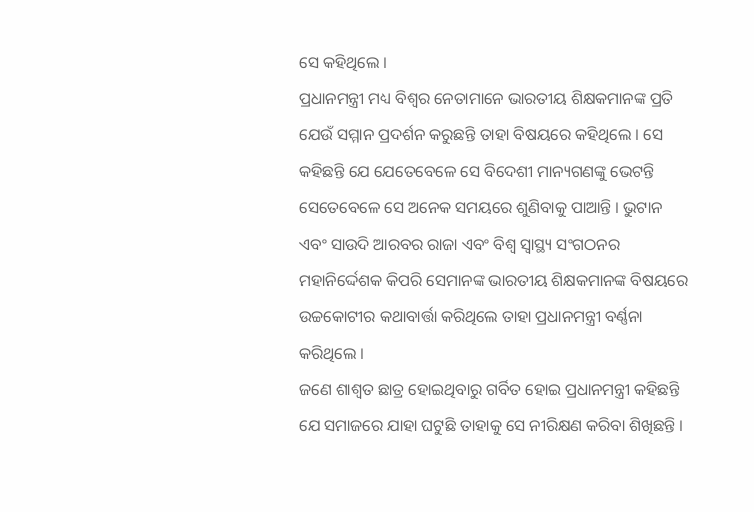ସେ କହିଥିଲେ ।
ପ୍ରଧାନମନ୍ତ୍ରୀ ମଧ୍ୟ ବିଶ୍ୱର ନେତାମାନେ ଭାରତୀୟ ଶିକ୍ଷକମାନଙ୍କ ପ୍ରତି ଯେଉଁ ସମ୍ମାନ ପ୍ରଦର୍ଶନ କରୁଛନ୍ତି ତାହା ବିଷୟରେ କହିଥିଲେ । ସେ କହିଛନ୍ତି ଯେ ଯେତେବେଳେ ସେ ବିଦେଶୀ ମାନ୍ୟଗଣଙ୍କୁ ଭେଟନ୍ତି ସେତେବେଳେ ସେ ଅନେକ ସମୟରେ ଶୁଣିବାକୁ ପାଆନ୍ତି । ଭୁଟାନ ଏବଂ ସାଉଦି ଆରବର ରାଜା ଏବଂ ବିଶ୍ୱ ସ୍ୱାସ୍ଥ୍ୟ ସଂଗଠନର ମହାନିର୍ଦ୍ଦେଶକ କିପରି ସେମାନଙ୍କ ଭାରତୀୟ ଶିକ୍ଷକମାନଙ୍କ ବିଷୟରେ ଉଚ୍ଚକୋଟୀର କଥାବାର୍ତ୍ତା କରିଥିଲେ ତାହା ପ୍ରଧାନମନ୍ତ୍ରୀ ବର୍ଣ୍ଣନା କରିଥିଲେ ।
ଜଣେ ଶାଶ୍ୱତ ଛାତ୍ର ହୋଇଥିବାରୁ ଗର୍ବିତ ହୋଇ ପ୍ରଧାନମନ୍ତ୍ରୀ କହିଛନ୍ତି ଯେ ସମାଜରେ ଯାହା ଘଟୁଛି ତାହାକୁ ସେ ନୀରିକ୍ଷଣ କରିବା ଶିଖିଛନ୍ତି ।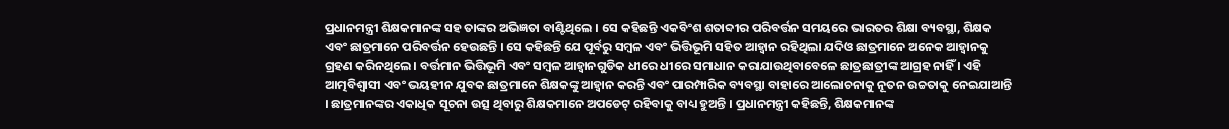ପ୍ରଧାନମନ୍ତ୍ରୀ ଶିକ୍ଷକମାନଙ୍କ ସହ ତାଙ୍କର ଅଭିଜ୍ଞତା ବାଣ୍ଟିଥିଲେ । ସେ କହିଛନ୍ତି ଏକବିଂଶ ଶତାବ୍ଦୀର ପରିବର୍ତ୍ତନ ସମୟରେ ଭାରତର ଶିକ୍ଷା ବ୍ୟବସ୍ଥା, ଶିକ୍ଷକ ଏବଂ ଛାତ୍ରମାନେ ପରିବର୍ତ୍ତନ ହେଉଛନ୍ତି । ସେ କହିଛନ୍ତି ଯେ ପୂର୍ବରୁ ସମ୍ବଳ ଏବଂ ଭିତ୍ତିଭୂମି ସହିତ ଆହ୍ୱାନ ରହିଥିଲା ଯଦିଓ ଛାତ୍ରମାନେ ଅନେକ ଆହ୍ୱାନକୁ ଗ୍ରହଣ କରିନଥିଲେ । ବର୍ତ୍ତମାନ ଭିତ୍ତିଭୂମି ଏବଂ ସମ୍ବଳ ଆହ୍ୱାନଗୁଡିକ ଧୀରେ ଧୀରେ ସମାଧାନ କରାଯାଉଥିବାବେଳେ ଛାତ୍ରଛାତ୍ରୀଙ୍କ ଆଗ୍ରହ ନାହିଁ । ଏହି ଆତ୍ମବିଶ୍ୱାସୀ ଏବଂ ଭୟହୀନ ଯୁବକ ଛାତ୍ରମାନେ ଶିକ୍ଷକଙ୍କୁ ଆହ୍ୱାନ କରନ୍ତି ଏବଂ ପାରମ୍ପାରିକ ବ୍ୟବସ୍ଥା ବାହାରେ ଆଲୋଚନାକୁ ନୂତନ ଉଚ୍ଚତାକୁ ନେଇଯାଆନ୍ତି । ଛାତ୍ରମାନଙ୍କର ଏକାଧିକ ସୂଚନା ଉତ୍ସ ଥିବାରୁ ଶିକ୍ଷକମାନେ ଅପଡେଟ୍ ରହିବାକୁ ବାଧ୍ୟ ହୁଅନ୍ତି । ପ୍ରଧାନମନ୍ତ୍ରୀ କହିଛନ୍ତି, ଶିକ୍ଷକମାନଙ୍କ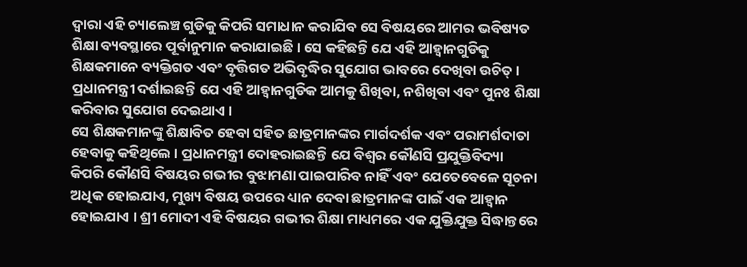ଦ୍ୱାରା ଏହି ଚ୍ୟାଲେଞ୍ଚ ଗୁଡିକୁ କିପରି ସମାଧାନ କରାଯିବ ସେ ବିଷୟରେ ଆମର ଭବିଷ୍ୟତ ଶିକ୍ଷା ବ୍ୟବସ୍ଥାରେ ପୂର୍ବାନୁମାନ କରାଯାଇଛି । ସେ କହିଛନ୍ତି ଯେ ଏହି ଆହ୍ୱାନଗୁଡିକୁ ଶିକ୍ଷକମାନେ ବ୍ୟକ୍ତିଗତ ଏବଂ ବୃତ୍ତିଗତ ଅଭିବୃଦ୍ଧିର ସୁଯୋଗ ଭାବରେ ଦେଖିବା ଉଚିତ୍ । ପ୍ରଧାନମନ୍ତ୍ରୀ ଦର୍ଶାଇଛନ୍ତି ଯେ ଏହି ଆହ୍ୱାନଗୁଡିକ ଆମକୁ ଶିଖିବା, ନଶିଖିବା ଏବଂ ପୁନଃ ଶିକ୍ଷା କରିବାର ସୁଯୋଗ ଦେଇଥାଏ ।
ସେ ଶିକ୍ଷକମାନଙ୍କୁ ଶିକ୍ଷାବିତ ହେବା ସହିତ ଛାତ୍ରମାନଙ୍କର ମାର୍ଗଦର୍ଶକ ଏବଂ ପରାମର୍ଶଦାତା ହେବାକୁ କହିଥିଲେ । ପ୍ରଧାନମନ୍ତ୍ରୀ ଦୋହରାଇଛନ୍ତି ଯେ ବିଶ୍ୱର କୌଣସି ପ୍ରଯୁକ୍ତିବିଦ୍ୟା କିପରି କୌଣସି ବିଷୟର ଗଭୀର ବୁଝାମଣା ପାଇପାରିବ ନାହିଁ ଏବଂ ଯେତେବେଳେ ସୂଚନା ଅଧିକ ହୋଇଯାଏ, ମୁଖ୍ୟ ବିଷୟ ଉପରେ ଧ୍ୟାନ ଦେବା ଛାତ୍ରମାନଙ୍କ ପାଇଁ ଏକ ଆହ୍ୱାନ ହୋଇଯାଏ । ଶ୍ରୀ ମୋଦୀ ଏହି ବିଷୟର ଗଭୀର ଶିକ୍ଷା ମାଧ୍ୟମରେ ଏକ ଯୁକ୍ତିଯୁକ୍ତ ସିଦ୍ଧାନ୍ତରେ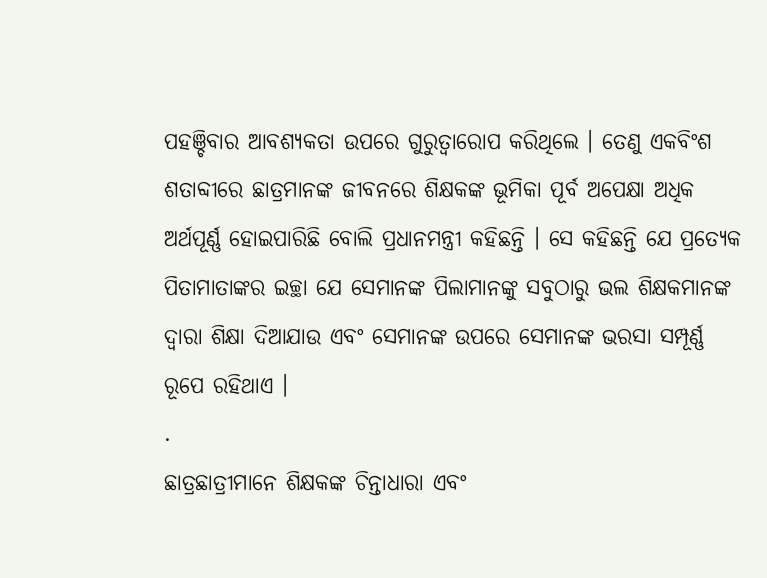ପହଞ୍ଚିବାର ଆବଶ୍ୟକତା ଉପରେ ଗୁରୁତ୍ୱାରୋପ କରିଥିଲେ । ତେଣୁ ଏକବିଂଶ ଶତାବ୍ଦୀରେ ଛାତ୍ରମାନଙ୍କ ଜୀବନରେ ଶିକ୍ଷକଙ୍କ ଭୂମିକା ପୂର୍ବ ଅପେକ୍ଷା ଅଧିକ ଅର୍ଥପୂର୍ଣ୍ଣ ହୋଇପାରିଛି ବୋଲି ପ୍ରଧାନମନ୍ତ୍ରୀ କହିଛନ୍ତି । ସେ କହିଛନ୍ତି ଯେ ପ୍ରତ୍ୟେକ ପିତାମାତାଙ୍କର ଇଚ୍ଛା ଯେ ସେମାନଙ୍କ ପିଲାମାନଙ୍କୁ ସବୁଠାରୁ ଭଲ ଶିକ୍ଷକମାନଙ୍କ ଦ୍ୱାରା ଶିକ୍ଷା ଦିଆଯାଉ ଏବଂ ସେମାନଙ୍କ ଉପରେ ସେମାନଙ୍କ ଭରସା ସମ୍ପୂର୍ଣ୍ଣ ରୂପେ ରହିଥାଏ ।
.
ଛାତ୍ରଛାତ୍ରୀମାନେ ଶିକ୍ଷକଙ୍କ ଚିନ୍ତାଧାରା ଏବଂ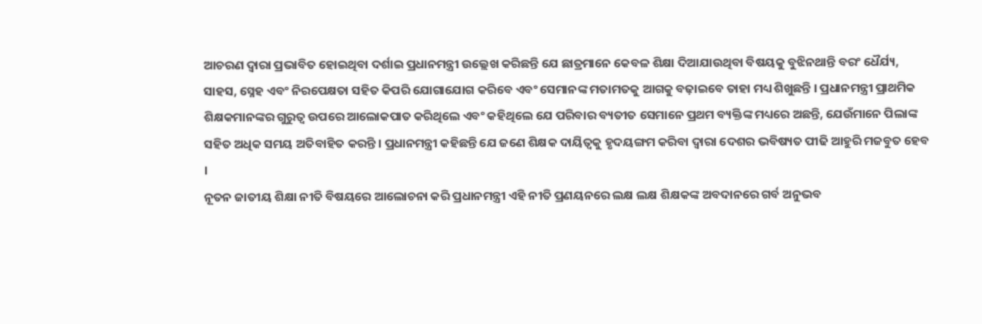ଆଚରଣ ଦ୍ୱାରା ପ୍ରଭାବିତ ହୋଇଥିବା ଦର୍ଶାଇ ପ୍ରଧାନମନ୍ତ୍ରୀ ଉଲ୍ଲେଖ କରିଛନ୍ତି ଯେ ଛାତ୍ରମାନେ କେବଳ ଶିକ୍ଷା ଦିଆଯାଉଥିବା ବିଷୟକୁ ବୁଝିନଥାନ୍ତି ବରଂ ଧୈର୍ଯ୍ୟ, ସାହସ, ସ୍ନେହ ଏବଂ ନିରପେକ୍ଷତା ସହିତ କିପରି ଯୋଗାଯୋଗ କରିବେ ଏବଂ ସେମାନଙ୍କ ମତାମତକୁ ଆଗକୁ ବଢ଼ାଇବେ ତାହା ମଧ୍ୟ ଶିଖୁଛନ୍ତି । ପ୍ରଧାନମନ୍ତ୍ରୀ ପ୍ରାଥମିକ ଶିକ୍ଷକମାନଙ୍କର ଗୁରୁତ୍ୱ ଉପରେ ଆଲୋକପାତ କରିଥିଲେ ଏବଂ କହିଥିଲେ ଯେ ପରିବାର ବ୍ୟତୀତ ସେମାନେ ପ୍ରଥମ ବ୍ୟକ୍ତିଙ୍କ ମଧ୍ୟରେ ଅଛନ୍ତି, ଯେଉଁମାନେ ପିଲାଙ୍କ ସହିତ ଅଧିକ ସମୟ ଅତିବାହିତ କରନ୍ତି । ପ୍ରଧାନମନ୍ତ୍ରୀ କହିଛନ୍ତି ଯେ ଜଣେ ଶିକ୍ଷକ ଦାୟିତ୍ୱକୁ ହୃଦୟଙ୍ଗମ କରିବା ଦ୍ୱାରା ଦେଶର ଭବିଷ୍ୟତ ପୀଢି ଆହୁରି ମଜବୁତ ହେବ ।
ନୂତନ ଜାତୀୟ ଶିକ୍ଷା ନୀତି ବିଷୟରେ ଆଲୋଚନା କରି ପ୍ରଧାନମନ୍ତ୍ରୀ ଏହି ନୀତି ପ୍ରଣୟନରେ ଲକ୍ଷ ଲକ୍ଷ ଶିକ୍ଷକଙ୍କ ଅବଦାନରେ ଗର୍ବ ଅନୁଭବ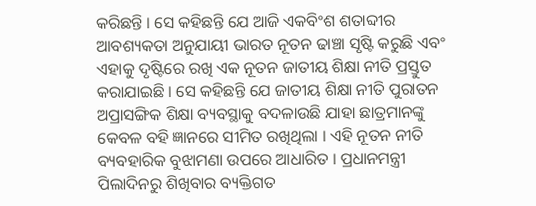କରିଛନ୍ତି । ସେ କହିଛନ୍ତି ଯେ ଆଜି ଏକବିଂଶ ଶତାବ୍ଦୀର ଆବଶ୍ୟକତା ଅନୁଯାୟୀ ଭାରତ ନୂତନ ଢାଞ୍ଚା ସୃଷ୍ଟି କରୁଛି ଏବଂ ଏହାକୁ ଦୃଷ୍ଟିରେ ରଖି ଏକ ନୂତନ ଜାତୀୟ ଶିକ୍ଷା ନୀତି ପ୍ରସ୍ତୁତ କରାଯାଇଛି । ସେ କହିଛନ୍ତି ଯେ ଜାତୀୟ ଶିକ୍ଷା ନୀତି ପୁରାତନ ଅପ୍ରାସଙ୍ଗିକ ଶିକ୍ଷା ବ୍ୟବସ୍ଥାକୁ ବଦଳାଉଛି ଯାହା ଛାତ୍ରମାନଙ୍କୁ କେବଳ ବହି ଜ୍ଞାନରେ ସୀମିତ ରଖିଥିଲା । ଏହି ନୂତନ ନୀତି ବ୍ୟବହାରିକ ବୁଝାମଣା ଉପରେ ଆଧାରିତ । ପ୍ରଧାନମନ୍ତ୍ରୀ ପିଲାଦିନରୁ ଶିଖିବାର ବ୍ୟକ୍ତିଗତ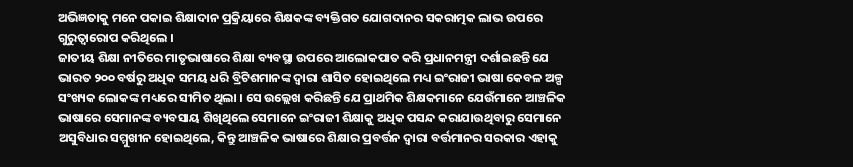ଅଭିଜ୍ଞତାକୁ ମନେ ପକାଇ ଶିକ୍ଷାଦାନ ପ୍ରକ୍ରିୟାରେ ଶିକ୍ଷକଙ୍କ ବ୍ୟକ୍ତିଗତ ଯୋଗଦାନର ସକରାତ୍ମକ ଲାଭ ଉପରେ ଗୁରୁତ୍ୱାରୋପ କରିଥିଲେ ।
ଜାତୀୟ ଶିକ୍ଷା ନୀତିରେ ମାତୃଭାଷାରେ ଶିକ୍ଷା ବ୍ୟବସ୍ଥା ଉପରେ ଆଲୋକପାତ କରି ପ୍ରଧାନମନ୍ତ୍ରୀ ଦର୍ଶାଇଛନ୍ତି ଯେ ଭାରତ ୨୦୦ ବର୍ଷରୁ ଅଧିକ ସମୟ ଧରି ବ୍ରିଟିଶମାନଙ୍କ ଦ୍ୱାରା ଶାସିତ ହୋଇଥିଲେ ମଧ୍ୟ ଇଂରାଜୀ ଭାଷା କେବଳ ଅଳ୍ପ ସଂଖ୍ୟକ ଲୋକଙ୍କ ମଧ୍ୟରେ ସୀମିତ ଥିଲା । ସେ ଉଲ୍ଲେଖ କରିଛନ୍ତି ଯେ ପ୍ରାଥମିକ ଶିକ୍ଷକମାନେ ଯେଉଁମାନେ ଆଞ୍ଚଳିକ ଭାଷାରେ ସେମାନଙ୍କ ବ୍ୟବସାୟ ଶିଖିଥିଲେ ସେମାନେ ଇଂରାଜୀ ଶିକ୍ଷାକୁ ଅଧିକ ପସନ୍ଦ କରାଯାଉଥିବାରୁ ସେମାନେ ଅସୁବିଧାର ସମ୍ମୁଖୀନ ହୋଇଥିଲେ, କିନ୍ତୁ ଆଞ୍ଚଳିକ ଭାଷାରେ ଶିକ୍ଷାର ପ୍ରବର୍ତ୍ତନ ଦ୍ୱାରା ବର୍ତ୍ତମାନର ସରକାର ଏହାକୁ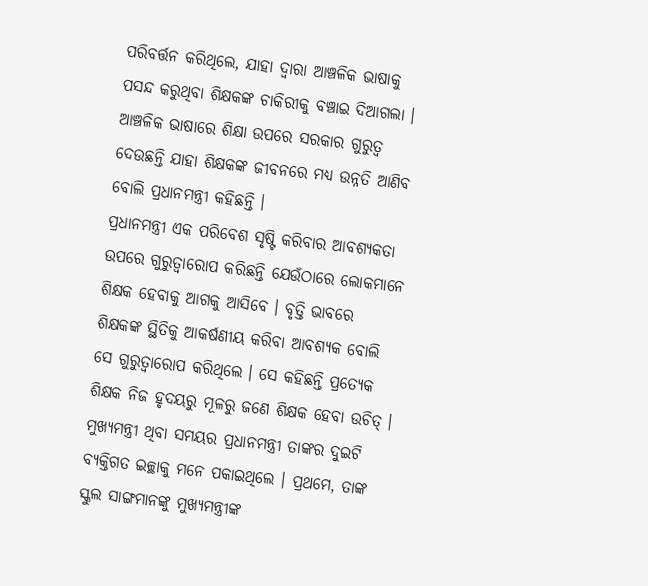ପରିବର୍ତ୍ତନ କରିଥିଲେ, ଯାହା ଦ୍ୱାରା ଆଞ୍ଚଳିକ ଭାଷାକୁ ପସନ୍ଦ କରୁଥିବା ଶିକ୍ଷକଙ୍କ ଚାକିରୀକୁ ବଞ୍ଚାଇ ଦିଆଗଲା । ଆଞ୍ଚଳିକ ଭାଷାରେ ଶିକ୍ଷା ଉପରେ ସରକାର ଗୁରୁତ୍ୱ ଦେଉଛନ୍ତି ଯାହା ଶିକ୍ଷକଙ୍କ ଜୀବନରେ ମଧ୍ୟ ଉନ୍ନତି ଆଣିବ ବୋଲି ପ୍ରଧାନମନ୍ତ୍ରୀ କହିଛନ୍ତି ।
ପ୍ରଧାନମନ୍ତ୍ରୀ ଏକ ପରିବେଶ ସୃଷ୍ଟି କରିବାର ଆବଶ୍ୟକତା ଉପରେ ଗୁରୁତ୍ୱାରୋପ କରିଛନ୍ତି ଯେଉଁଠାରେ ଲୋକମାନେ ଶିକ୍ଷକ ହେବାକୁ ଆଗକୁ ଆସିବେ । ବୃତ୍ତି ଭାବରେ ଶିକ୍ଷକଙ୍କ ସ୍ଥିତିକୁ ଆକର୍ଷଣୀୟ କରିବା ଆବଶ୍ୟକ ବୋଲି ସେ ଗୁରୁତ୍ୱାରୋପ କରିଥିଲେ । ସେ କହିଛନ୍ତି ପ୍ରତ୍ୟେକ ଶିକ୍ଷକ ନିଜ ହୃଦୟରୁ ମୂଳରୁ ଜଣେ ଶିକ୍ଷକ ହେବା ଉଚିତ୍ ।
ମୁଖ୍ୟମନ୍ତ୍ରୀ ଥିବା ସମୟର ପ୍ରଧାନମନ୍ତ୍ରୀ ତାଙ୍କର ଦୁଇଟି ବ୍ୟକ୍ତିଗତ ଇଚ୍ଛାକୁ ମନେ ପକାଇଥିଲେ । ପ୍ରଥମେ, ତାଙ୍କ ସ୍କୁଲ ସାଙ୍ଗମାନଙ୍କୁ ମୁଖ୍ୟମନ୍ତ୍ରୀଙ୍କ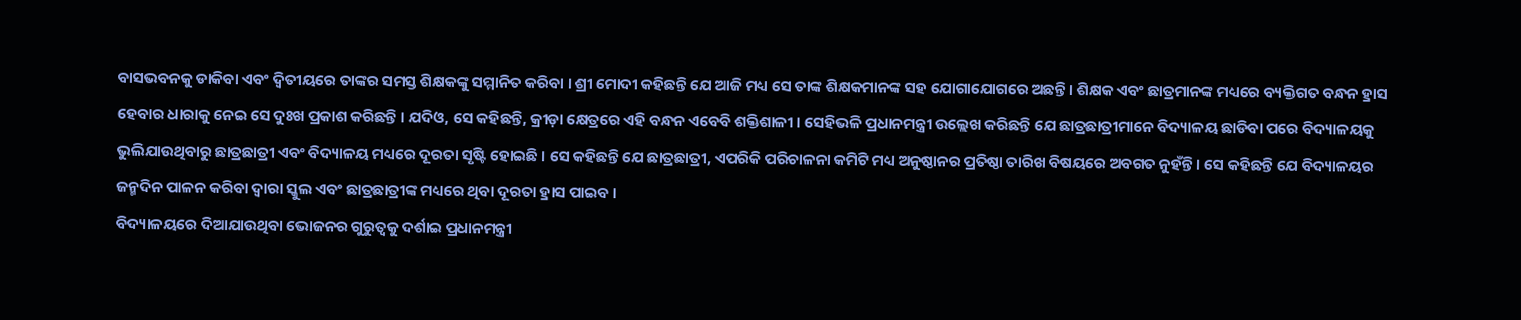ବାସଭବନକୁ ଡାକିବା ଏବଂ ଦ୍ୱିତୀୟରେ ତାଙ୍କର ସମସ୍ତ ଶିକ୍ଷକଙ୍କୁ ସମ୍ମାନିତ କରିବା । ଶ୍ରୀ ମୋଦୀ କହିଛନ୍ତି ଯେ ଆଜି ମଧ୍ୟ ସେ ତାଙ୍କ ଶିକ୍ଷକମାନଙ୍କ ସହ ଯୋଗାଯୋଗରେ ଅଛନ୍ତି । ଶିକ୍ଷକ ଏବଂ ଛାତ୍ରମାନଙ୍କ ମଧ୍ୟରେ ବ୍ୟକ୍ତିଗତ ବନ୍ଧନ ହ୍ରାସ ହେବାର ଧାରାକୁ ନେଇ ସେ ଦୁଃଖ ପ୍ରକାଶ କରିଛନ୍ତି । ଯଦିଓ, ସେ କହିଛନ୍ତି, କ୍ରୀଡ଼ା କ୍ଷେତ୍ରରେ ଏହି ବନ୍ଧନ ଏବେବି ଶକ୍ତିଶାଳୀ । ସେହିଭଳି ପ୍ରଧାନମନ୍ତ୍ରୀ ଉଲ୍ଲେଖ କରିଛନ୍ତି ଯେ ଛାତ୍ରଛାତ୍ରୀମାନେ ବିଦ୍ୟାଳୟ ଛାଡିବା ପରେ ବିଦ୍ୟାଳୟକୁ ଭୁଲିଯାଉଥିବାରୁ ଛାତ୍ରଛାତ୍ରୀ ଏବଂ ବିଦ୍ୟାଳୟ ମଧ୍ୟରେ ଦୂରତା ସୃଷ୍ଟି ହୋଇଛି । ସେ କହିଛନ୍ତି ଯେ ଛାତ୍ରଛାତ୍ରୀ, ଏପରିକି ପରିଚାଳନା କମିଟି ମଧ୍ୟ ଅନୁଷ୍ଠାନର ପ୍ରତିଷ୍ଠା ତାରିଖ ବିଷୟରେ ଅବଗତ ନୁହଁନ୍ତି । ସେ କହିଛନ୍ତି ଯେ ବିଦ୍ୟାଳୟର ଜନ୍ମଦିନ ପାଳନ କରିବା ଦ୍ୱାରା ସ୍କୁଲ ଏବଂ ଛାତ୍ରଛାତ୍ରୀଙ୍କ ମଧ୍ୟରେ ଥିବା ଦୂରତା ହ୍ରାସ ପାଇବ ।
ବିଦ୍ୟାଳୟରେ ଦିଆଯାଉଥିବା ଭୋଜନର ଗୁରୁତ୍ୱକୁ ଦର୍ଶାଇ ପ୍ରଧାନମନ୍ତ୍ରୀ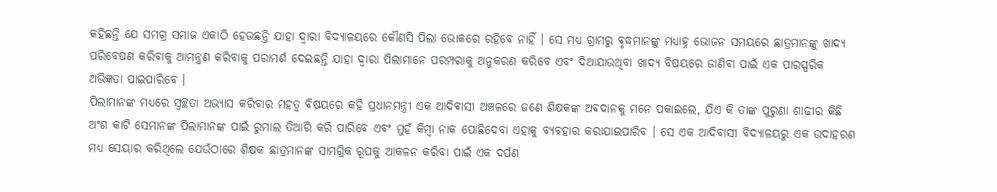କହିଛନ୍ତି ଯେ ସମଗ୍ର ସମାଜ ଏକାଠି ହେଉଛନ୍ତି ଯାହା ଦ୍ୱାରା ବିଦ୍ୟାଳୟରେ କୌଣସି ପିଲା ଭୋକରେ ରହିବେ ନାହିଁ । ସେ ମଧ୍ୟ ଗ୍ରାମରୁ ବୃଦ୍ଧମାନଙ୍କୁ ମଧ୍ୟାହ୍ନ ଭୋଜନ ସମୟରେ ଛାତ୍ରମାନଙ୍କୁ ଖାଦ୍ୟ ପରିବେଷଣ କରିବାକୁ ଆମନ୍ତ୍ରଣ କରିବାକୁ ପରାମର୍ଶ ଦେଇଛନ୍ତି ଯାହା ଦ୍ୱାରା ପିଲାମାନେ ପରମ୍ପରାକୁ ଅନୁକରଣ କରିବେ ଏବଂ ଦିଆଯାଉଥିବା ଖାଦ୍ୟ ବିଷୟରେ ଜାଣିବା ପାଇଁ ଏକ ପାରସ୍ପରିକ ଅଭିଜ୍ଞତା ପାଇପାରିବେ ।
ପିଲାମାନଙ୍କ ମଧ୍ୟରେ ସ୍ୱଚ୍ଛତା ଅଭ୍ୟାସ କରିବାର ମହତ୍ୱ ବିଷୟରେ କହି ପ୍ରଧାନମନ୍ତ୍ରୀ ଏକ ଆଦିବାସୀ ଅଞ୍ଚଳରେ ଜଣେ ଶିକ୍ଷକଙ୍କ ଅବଦାନକୁ ମନେ ପକାଇଲେ, ଯିଏ କି ତାଙ୍କ ପୁରୁଣା ଶାଢୀର କିଛି ଅଂଶ କାଟି ସେମାନଙ୍କ ପିଲାମାନଙ୍କ ପାଇଁ ରୁମାଲ ତିଆରି କରି ପାରିବେ ଏବଂ ମୁହଁ କିମ୍ବା ନାକ ପୋଛିଦେବା ଏହାକୁ ବ୍ୟବହାର କରାଯାଇପାରିବ । ସେ ଏକ ଆଦିବାସୀ ବିଦ୍ୟାଳୟରୁ ଏକ ଉଦାହରଣ ମଧ୍ୟ ସେୟାର କରିଥିଲେ ଯେଉଁଠାରେ ଶିକ୍ଷକ ଛାତ୍ରମାନଙ୍କ ସାମଗ୍ରିକ ରୂପକୁ ଆକଳନ କରିବା ପାଇଁ ଏକ ଦର୍ପଣ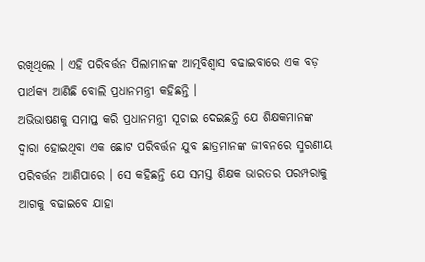ରଖିଥିଲେ । ଏହି ପରିବର୍ତ୍ତନ ପିଲାମାନଙ୍କ ଆତ୍ମବିଶ୍ୱାସ ବଢାଇବାରେ ଏକ ବଡ଼ ପାର୍ଥକ୍ୟ ଆଣିଛି ବୋଲି ପ୍ରଧାନମନ୍ତ୍ରୀ କହିଛନ୍ତି ।
ଅଭିଭାଷଣକୁ ସମାପ୍ତ କରି ପ୍ରଧାନମନ୍ତ୍ରୀ ସୂଚାଇ ଦେଇଛନ୍ତି ଯେ ଶିକ୍ଷକମାନଙ୍କ ଦ୍ୱାରା ହୋଇଥିବା ଏକ ଛୋଟ ପରିବର୍ତ୍ତନ ଯୁବ ଛାତ୍ରମାନଙ୍କ ଜୀବନରେ ସ୍ମରଣୀୟ ପରିବର୍ତ୍ତନ ଆଣିପାରେ । ସେ କହିଛନ୍ତି ଯେ ସମସ୍ତ ଶିକ୍ଷକ ଭାରତର ପରମ୍ପରାକୁ ଆଗକୁ ବଢାଇବେ ଯାହା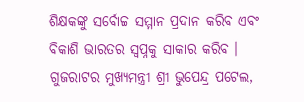ଶିକ୍ଷକଙ୍କୁ ସର୍ବୋଚ୍ଚ ସମ୍ମାନ ପ୍ରଦାନ କରିବ ଏବଂ ବିକାଶି ଭାରତର ସ୍ୱପ୍ନକୁ ସାକାର କରିବ ।
ଗୁଜରାଟର ମୁଖ୍ୟମନ୍ତ୍ରୀ ଶ୍ରୀ ଭୁପେନ୍ଦ୍ର ପଟେଲ,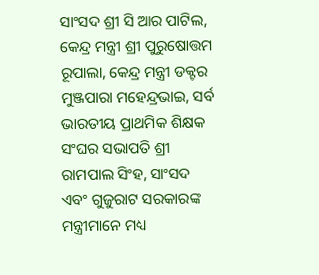ସାଂସଦ ଶ୍ରୀ ସି ଆର ପାଟିଲ, କେନ୍ଦ୍ର ମନ୍ତ୍ରୀ ଶ୍ରୀ ପୁରୁଷୋତ୍ତମ ରୂପାଲା, କେନ୍ଦ୍ର ମନ୍ତ୍ରୀ ଡକ୍ଟର ମୁଞ୍ଜପାରା ମହେନ୍ଦ୍ରଭାଇ, ସର୍ବ ଭାରତୀୟ ପ୍ରାଥମିକ ଶିକ୍ଷକ ସଂଘର ସଭାପତି ଶ୍ରୀ ରାମପାଲ ସିଂହ, ସାଂସଦ ଏବଂ ଗୁଜୁରାଟ ସରକାରଙ୍କ ମନ୍ତ୍ରୀମାନେ ମଧ୍ୟ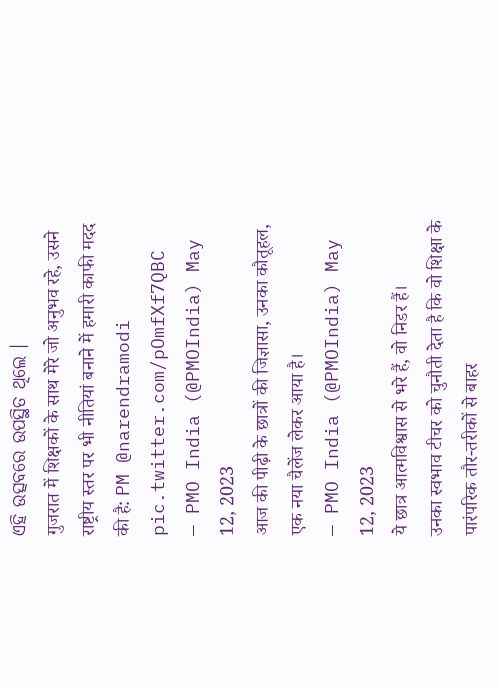ଏହି ଉତ୍ସବରେ ଉପସ୍ଥିତ ଥିଲେ ।
गुजरात में शिक्षकों के साथ मेरे जो अनुभव रहे, उसने राष्ट्रीय स्तर पर भी नीतियां बनाने में हमारी काफी मदद की है: PM @narendramodi pic.twitter.com/pOmfXf7QBC
— PMO India (@PMOIndia) May 12, 2023
आज की पीढ़ी के छात्रों की जिज्ञासा, उनका कौतूहल, एक नया चैलेंज लेकर आया है।
— PMO India (@PMOIndia) May 12, 2023
ये छात्र आत्मविश्वास से भरे हैं, वो निडर हैं।
उनका स्वभाव टीचर को चुनौती देता है कि वो शिक्षा के पारंपरिक तौर-तरीकों से बाहर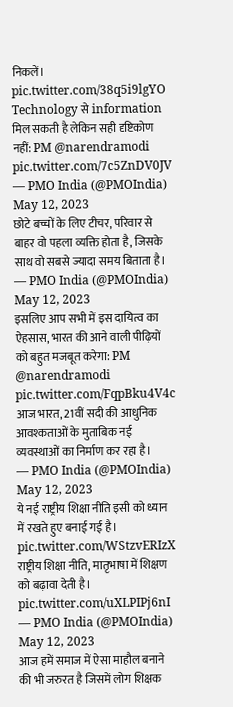निकलें। pic.twitter.com/38q5i9lgYO
Technology से information मिल सकती है लेकिन सही दृष्टिकोण नहीं: PM @narendramodi pic.twitter.com/7c5ZnDV0JV
— PMO India (@PMOIndia) May 12, 2023
छोटे बच्चों के लिए टीचर, परिवार से बाहर वो पहला व्यक्ति होता है, जिसके साथ वो सबसे ज्यादा समय बिताता है।
— PMO India (@PMOIndia) May 12, 2023
इसलिए आप सभी में इस दायित्व का ऐहसास, भारत की आने वाली पीढ़ियों को बहुत मजबूत करेगा: PM @narendramodi pic.twitter.com/FqpBku4V4c
आज भारत, 21वीं सदी की आधुनिक आवश्कताओं के मुताबिक नई व्यवस्थाओं का निर्माण कर रहा है।
— PMO India (@PMOIndia) May 12, 2023
ये नई राष्ट्रीय शिक्षा नीति इसी को ध्यान में रखते हुए बनाई गई है। pic.twitter.com/WStzvERIzX
राष्ट्रीय शिक्षा नीति, मातृभाषा में शिक्षण को बढ़ावा देती है। pic.twitter.com/uXLPIPj6nI
— PMO India (@PMOIndia) May 12, 2023
आज हमें समाज में ऐसा माहौल बनाने की भी जरुरत है जिसमें लोग शिक्षक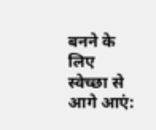बनने के लिए स्वेच्छा से आगे आएं: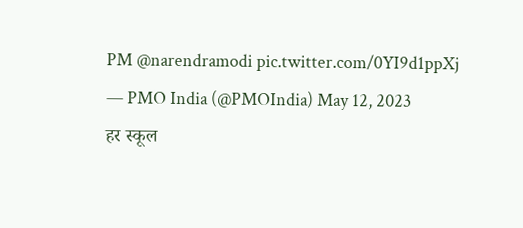PM @narendramodi pic.twitter.com/0YI9d1ppXj
— PMO India (@PMOIndia) May 12, 2023
हर स्कूल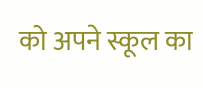को अपने स्कूल का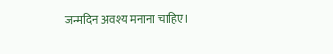जन्मदिन अवश्य मनाना चाहिए।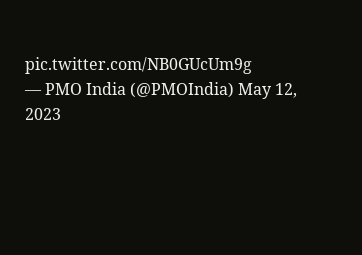pic.twitter.com/NB0GUcUm9g
— PMO India (@PMOIndia) May 12, 2023